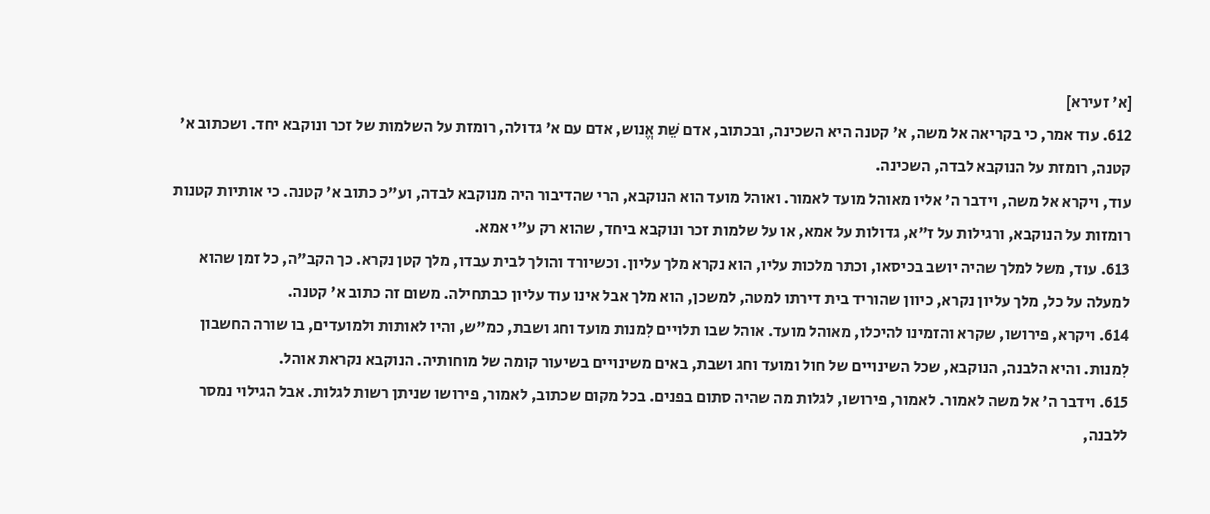[א' זעירא]
612. עוד אמר, כי בקריאה אל משה, א' קטנה היא השכינה, ובכתוב, אדם שֵׁת אֱנוש, אדם עם א' גדולה, רומזת על השלמות של זכר ונוקבא יחד. ושכתוב א' קטנה, רומזת על הנוקבא לבדה, השכינה.
עוד, ויקרא אל משה, וידבר ה' אליו מאוהל מועד לאמור. ואוהל מועד הוא הנוקבא, הרי שהדיבור היה מנוקבא לבדה, וע"כ כתוב א' קטנה. כי אותיות קטנות רומזות על הנוקבא, ורגילות על ז"א, גדולות על אמא, או על שלמות זכר ונוקבא ביחד, שהוא רק ע"י אמא.
613. עוד, משל למלך שהיה יושב בכיסאו, וכתר מלכות עליו, הוא נקרא מלך עליון. וכשיורד והולך לבית עבדו, מלך קטן נקרא. כך הקב"ה, כל זמן שהוא למעלה על כל, מלך עליון נקרא, כיוון שהוריד בית דירתו למטה, למשכן, הוא מלך אבל אינו עוד עליון כבתחילה. משום זה כתוב א' קטנה.
614. ויקרא, פירושו, שקרא והזמינו להיכלו, מאוהל מועד. אוהל שבו תלויים לִמנות מועד וחג ושבת, כמ"ש, והיו לאותות ולמועדים, בו שורה החשבון לִמנות. והיא הלבנה, הנוקבא, שכל השינויים של חול ומועד וחג ושבת, באים משינויים בשיעור קומה של מוחותיה. הנוקבא נקראת אוהל.
615. וידבר ה' אל משה לאמור. לאמור, פירושו, לגלות מה שהיה סתום בפנים. בכל מקום שכתוב, לאמור, פירושו שניתן רשות לגלות. אבל הגילוי נמסר ללבנה,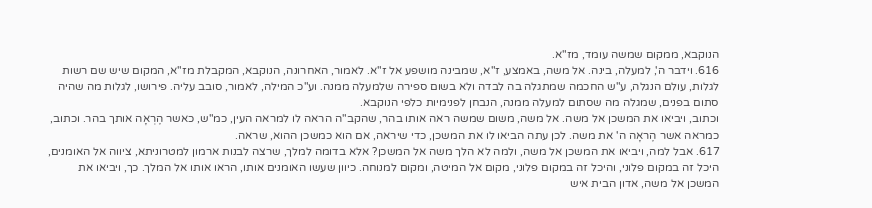הנוקבא, ממקום שמשה עומד, מז"א.
616. וידבר ה', למעלה, בינה. אל משה, באמצע, ז"א, שמבינה מושפע אל ז"א. לאמור, האחרונה, הנוקבא, המקבלת מז"א, המקום שיש שם רשות לגלות, עולם הנגלה, ע"ש החכמה שמתגלה בה לבדה ולא בשום ספירה שלמעלה ממנה. וע"כ המילה, לאמור, סובב עליה. פירושו, לגלות מה שהיה סתום בפנים, שמגלה מה שסתום למעלה ממנה, הנבחן לפנימיות כלפי הנוקבא.
וכתוב, ויביאו את המשכן אל משה. אל משה, משום שמשה ראה אותו בהר, שהקב"ה הראה לו למראה העין, כמ"ש, כאשר הֶרְאָה אותך בהר. וכתוב, כמראה אשר הֶראָה ה' את משה. לכן עתה הביאו לו את המשכן, כדי שיראה, אם הוא כמשכן ההוא, שראה.
617. אבל למה, ויביאו את המשכן אל משה, ולמה לא הלך משה אל המשכן? אלא בדומה למלך, שרצה לבנות ארמון למטרוניתא, ציווה אל האומנים, היכל זה במקום פלוני, והיכל זה במקום פלוני, מקום אל המיטה, ומקום למנוחה. כיוון שעשו האומנים אותו, הראו אותו אל המלך. כך, ויביאו את המשכן אל משה, אדון הבית איש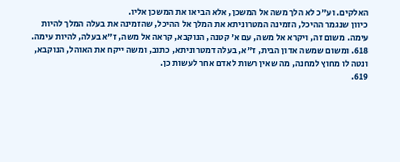האלקים. וע"כ לא הלך משה אל המשכן, אלא הביאו את המשכן אליו.
כיוון שנגמר ההיכל, הזמינה המטרוניתא את המלך אל ההיכל, שהזמינה את בעלה המלך להיות עימה. משום זה, ויקרא אל משה, עם א' קטנה, הנוקבא, קראה אל משה, ז"א בעלה, להיות עימה.
618. ומשום שמשה אדון הבית, ז"א, בעלה דמטרוניתא, כתוב, ומשה ייקח את האוהל, הנוקבא, ונטה לו מחוץ למחנה, מה שאין רשות לאדם אחר לעשות כן.
619.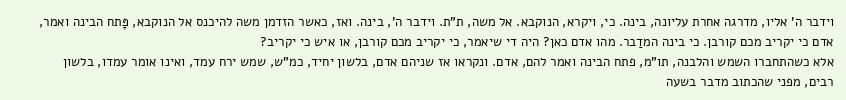וידבר ה' אליו, מדרגה אחרת עליונה, בינה. כי, ויקרא, הנוקבא. אל משה, ת"ת. וידבר ה', בינה. ואז, כאשר הזדמן משה להיכנס אל הנוקבא, פָּתח הבינה ואמר, אדם כי יקריב מכם קורבן. כי בינה המדַבר. מהו אדם כאן? היה די שיאמר, כי יקריב מכם קורבן, או איש כי יקריב?
אלא כשהתחברו השמש והלבנה, תו"מ, פתח הבינה ואמר להם, אדם. ונקראו אז שניהם אדם, בלשון יחיד, כמ"ש, שמש ירח עמד, ואינו אומר עמדו, בלשון רבים, מפני שהכתוב מדבר בשעה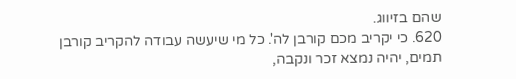שהם בזיווג.
620. כי יקריב מכם קורבן לה'. כל מי שיעשה עבודה להקריב קורבן תמים, יהיה נמצא זכר ונקבה,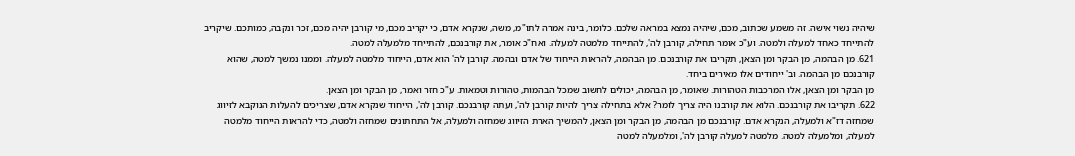שיהיה נשוי אישה. זה משמע שכתוב, מכם, שיהיה נמצא במראה שלכם. כלומר, בינה אמרה לתו"מ, משה, שנקרא אדם, כי יקריב מכם, מי קורבן יהיה מכם, זכר ונקבה, כמותכם. שיקריב להתייחד כאחד למעלה ולמטה. וע"כ אומר תחילה, קורבן לה', להתייחד מלמטה למעלה. ואח"כ אומר, את קורבנכם, להתייחד מלמעלה למטה.
621. מן הבהמה, מן הבקר ומן הצאן, תקריבו את קורבנכם. מן הבהמה, להראות הייחוד של אדם ובהמה. קורבן לה' הוא אדם, הייחוד מלמטה למעלה. וממנו נמשך למטה, שהוא קורבנכם מן הבהמה. וב' ייחודים אלו מאירים ביחד.
מן הבקר ומן הצאן, אלו המרכבות הטהורות. שאומר, מן הבהמה, יכולים לחשוב שמכל הבהמות, טהורות וטמאות. ע"כ חזר ואמר, מן הבקר ומן הצאן.
622. תקריבו את קורבנכם. הלוא את קורבנו היה צריך לומר? אלא בתחילה צריך להיות קורבן לה', ועתה קורבנכם. קורבן לה', הייחוד שנקרא אדם, שצריכים להעלות הנוקבא לזיווג שמחזה דז"א ולמעלה, הנקרא אדם. קורבנכם מן הבהמה, מן הבקר ומן הצאן, להמשיך הארת הזיווג שמחזה ולמעלה, אל התחתונים שמחזה ולמטה, כדי להראות הייחוד מלמטה למעלה, ומלמעלה למטה. מלמטה למעלה קורבן לה', ומלמעלה למטה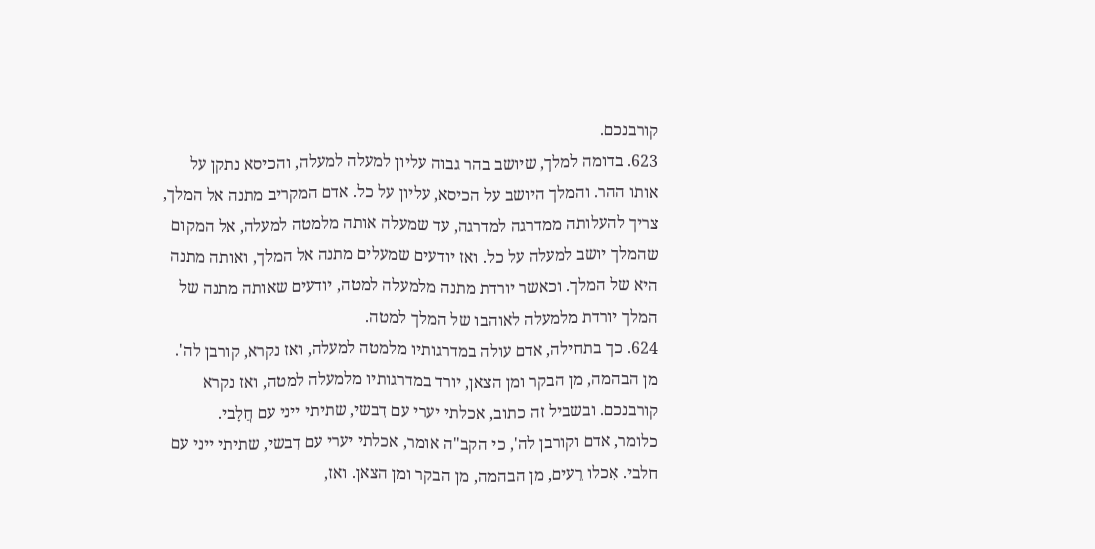קורבנכם.
623. בדומה למלך, שיושב בהר גבוה עליון למעלה למעלה, והכיסא נתקן על אותו ההר. והמלך היושב על הכיסא, עליון על כל. אדם המקריב מתנה אל המלך, צריך להעלותה ממדרגה למדרגה, עד שמעלה אותה מלמטה למעלה, אל המקום שהמלך יושב למעלה על כל. ואז יודעים שמעלים מתנה אל המלך, ואותה מתנה היא של המלך. וכאשר יורדת מתנה מלמעלה למטה, יודעים שאותה מתנה של המלך יורדת מלמעלה לאוהבו של המלך למטה.
624. כך בתחילה, אדם עולה במדרגותיו מלמטה למעלה, ואז נקרא, קורבן לה'. מן הבהמה, מן הבקר ומן הצאן, יורד במדרגותיו מלמעלה למטה, ואז נקרא קורבנכם. ובשביל זה כתוב, אכלתי יערי עם דִבשי, שתיתי ייני עם חֲלָבי.
כלומר, אדם וקורבן לה', כי הקב"ה אומר, אכלתי יערי עם דִבשי, שתיתי ייני עם חלבי. אִכלו רֵעים, מן הבהמה, מן הבקר ומן הצאן. ואז,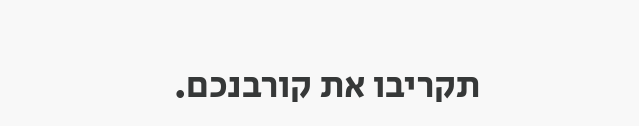תקריבו את קורבנכם.